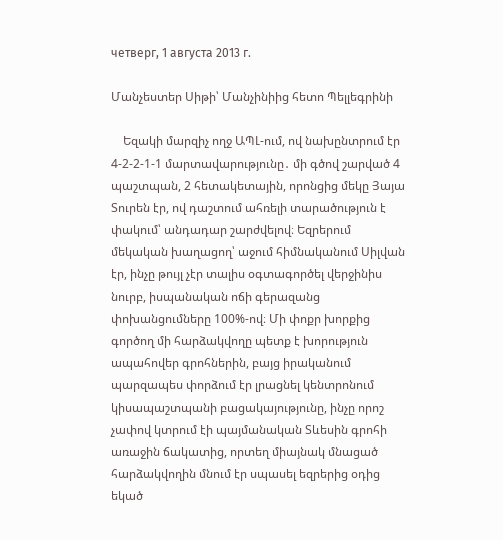четверг, 1 августа 2013 г.

Մանչեստեր Սիթի՝ Մանչինիից հետո Պելլեգրինի

    Եզակի մարզիչ ողջ ԱՊԼ-ում, ով նախընտրում էր 4-2-2-1-1 մարտավարությունը․ մի գծով շարված 4 պաշտպան, 2 հետակետային, որոնցից մեկը Յայա Տուրեն էր, ով դաշտում ահռելի տարածություն է փակում՝ անդադար շարժվելով։ Եզրերում մեկական խաղացող՝ աջում հիմնականում Սիլվան էր, ինչը թույլ չէր տալիս օգտագործել վերջինիս նուրբ, իսպանական ոճի գերազանց փոխանցումները 100%-ով։ Մի փոքր խորքից գործող մի հարձակվողը պետք է խորություն ապահովեր գրոհներին, բայց իրականում պարզապես փորձում էր լրացնել կենտրոնում կիսապաշտպանի բացակայությունը, ինչը որոշ չափով կտրում էի պայմանական Տևեսին գրոհի առաջին ճակատից, որտեղ միայնակ մնացած հարձակվողին մնում էր սպասել եզրերից օդից եկած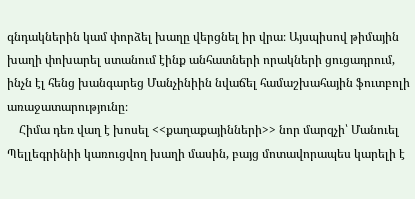գնդակներին կամ փորձել խաղը վերցնել իր վրա։ Այսպիսով թիմային խաղի փոխարել ստանում էինք անհատների որակների ցուցադրում, ինչն էլ հենց խանգարեց Մանչինիին նվաճել համաշխահային ֆուտբոլի առաջատարությունը։
    Հիմա դեռ վաղ է խոսել <<քաղաքայինների>> նոր մարզչի՝ Մանուել Պելլեգրինիի կառուցվող խաղի մասին, բայց մոտավորապես կարելի է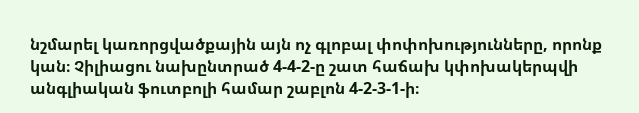նշմարել կառորցվածքային այն ոչ գլոբալ փոփոխությունները, որոնք կան։ Չիլիացու նախընտրած 4-4-2-ը շատ հաճախ կփոխակերպվի անգլիական ֆուտբոլի համար շաբլոն 4-2-3-1-ի։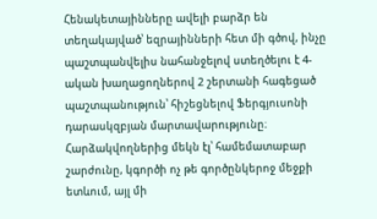Հենակետայինները ավելի բարձր են տեղակայված՝ եզրայինների հետ մի գծով, ինչը պաշտպանվելիս նահանջելով ստեղծելու է 4-ական խաղացողներով 2 շերտանի հագեցած պաշտպանություն՝ հիշեցնելով Ֆերգյուսոնի դարասկզբյան մարտավարությունը։ Հարձակվողներից մեկն էլ՝ համեմատաբար շարժունը, կգործի ոչ թե գործընկերոջ մեջքի ետևում, այլ մի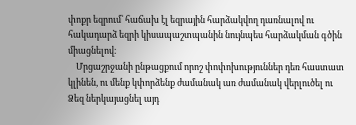փոքր եզրում՝ հաճախ էլ եզրային հարձակվող դառնալով ու հակադարձ եզրի կիսապաշտպանին նույնպես հարձակման գծին միացնելով։
    Մրցաշրջանի ընթացքում որոշ փոփոխություններ դեռ հաստատ կլինեն, ու մենք կփորձենք ժամանակ առ ժամանակ վերլուծել ու Ձեզ ներկայացնել այդ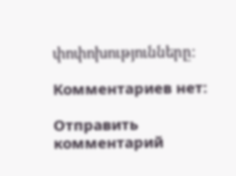փոփոխությունները։

Комментариев нет:

Отправить комментарий